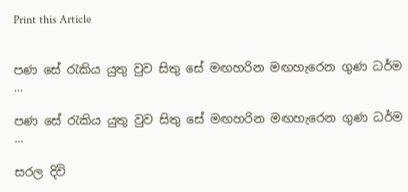Print this Article


පණ සේ රැකිය යුතු වුව සිතු සේ මඟහරින මඟහැරෙන ගුණ ධර්ම ...

පණ සේ රැකිය යුතු වුව සිතු සේ මඟහරින මඟහැරෙන ගුණ ධර්ම ...

සරල දිවි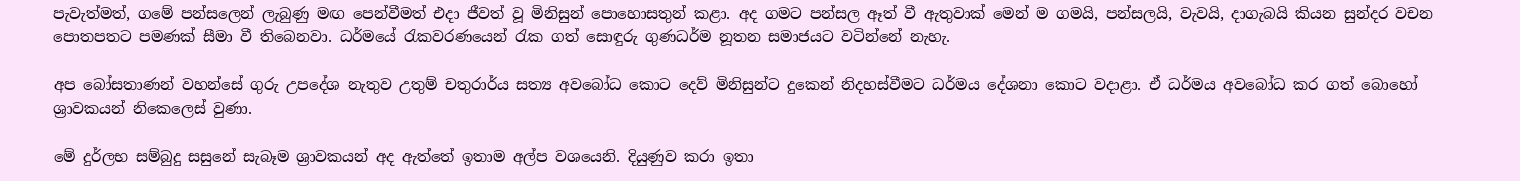පැවැත්මත්, ගමේ පන්සලෙන් ලැබුණු මඟ පෙන්වීමත් එදා ජීවත් වූ මිනිසුන් පොහොසතුන් කළා. අද ගමට පන්සල ඈත් වී ඇතුවාක් මෙන් ම ගමයි, පන්සලයි, වැවයි, දාගැබයි කියන සුන්දර වචන පොතපතට පමණක් සීමා වී තිබෙනවා. ධර්මයේ රැකවරණයෙන් රැක ගත් සොඳුරු ගුණධර්ම නූතන සමාජයට වටින්නේ නැහැ.

අප බෝසතාණන් වහන්සේ ගුරු උපදේශ නැතුව උතුම් චතුරාර්ය සත්‍ය අවබෝධ කොට දෙව් මිනිසුන්ට දුකෙන් නිදහස්වීමට ධර්මය දේශනා කොට වදාළා. ඒ ධර්මය අවබෝධ කර ගත් බොහෝ ශ්‍රාවකයන් නිකෙලෙස් වුණා.

මේ දුර්ලභ සම්බුදු සසුනේ සැබෑම ශ්‍රාවකයන් අද ඇත්තේ ඉතාම අල්ප වශයෙනි. දියුණුව කරා ඉතා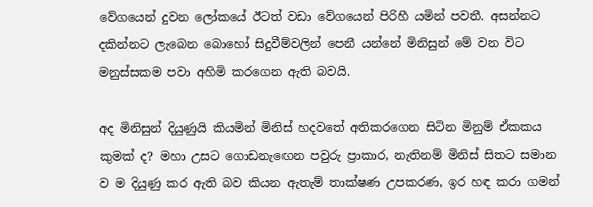වේගයෙන් දුවන ලෝකයේ ඊටත් වඩා වේගයෙන් පිරිහී යමින් පවතී. අසන්නට දකින්නට ලැබෙන බොහෝ සිදුවීම්වලින් පෙනී යන්නේ මිනිසුන් මේ වන විට මනුස්සකම පවා අහිමි කරගෙන ඇති බවයි.

අද මිනිසුන් දියුණුයි කියමින් මිනිස් හදවතේ අතිකරගෙන සිටින මිනුම් ඒකකය කුමක් ද? මහා උසට ගොඩනැඟෙන පවුරු ප්‍රාකාර, නැතිනම් මිනිස් සිතට සමාන ව ම දියුණු කර ඇති බව කියන ඇතැම් තාක්ෂණ උපකරණ, ඉර හඳ කරා ගමන්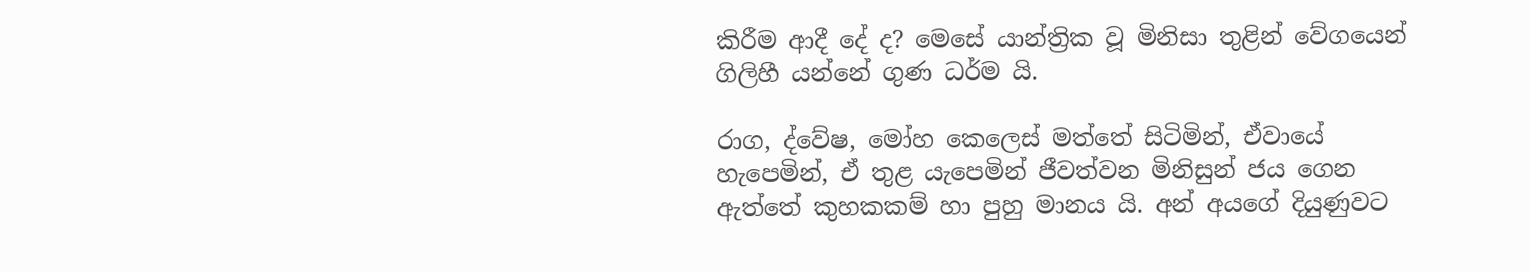කිරීම ආදී දේ ද? මෙසේ යාන්ත්‍රික වූ මිනිසා තුළින් වේගයෙන් ගිලිහී යන්නේ ගුණ ධර්ම යි.

රාග, ද්වේෂ, මෝහ කෙලෙස් මත්තේ සිටිමින්, ඒවායේ හැපෙමින්, ඒ තුළ යැපෙමින් ජීවත්වන මිනිසුන් ජය ගෙන ඇත්තේ කුහකකම් හා පුහු මානය යි. අන් අයගේ දියුණුවට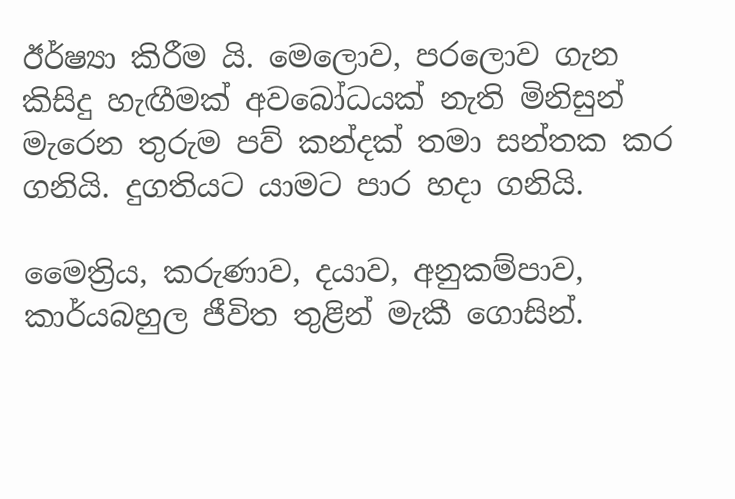ඊර්ෂ්‍යා කිරීම යි. මෙලොව, පරලොව ගැන කිසිදු හැඟීමක් අවබෝධයක් නැති මිනිසුන් මැරෙන තුරුම පව් කන්දක් තමා සන්තක කර ගනියි. දුගතියට යාමට පාර හදා ගනියි.

මෛත්‍රිය, කරුණාව, දයාව, අනුකම්පාව, කාර්යබහුල ජීවිත තුළින් මැකී ගොසින්.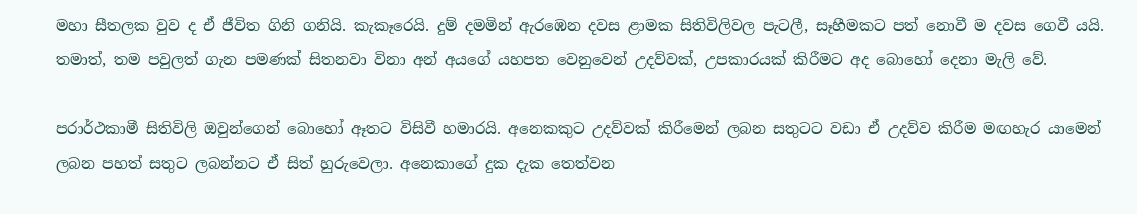මහා සීතලක වුව ද ඒ ජීවිත ගිනි ගනියි. කැකෑරෙයි. දුම් දමමින් ඇරඹෙන දවස ළාමක සිතිවිලිවල පැටලී, සෑහීමකට පත් නොවී ම දවස ගෙවී යයි. තමාත්, තම පවුලත් ගැන පමණක් සිතනවා විනා අන් අයගේ යහපත වෙනුවෙන් උදව්වක්, උපකාරයක් කිරීමට අද බොහෝ දෙනා මැලි වේ.

පරාර්ථකාමී සිතිවිලි ඔවුන්ගෙන් බොහෝ ඈතට විසිවී හමාරයි. අනෙකකුට උදව්වක් කිරීමෙන් ලබන සතුටට වඩා ඒ උදව්ව කිරීම මඟහැර යාමෙන් ලබන පහත් සතුට ලබන්නට ඒ සිත් හුරුවෙලා. අනෙකාගේ දුක දැක තෙත්වන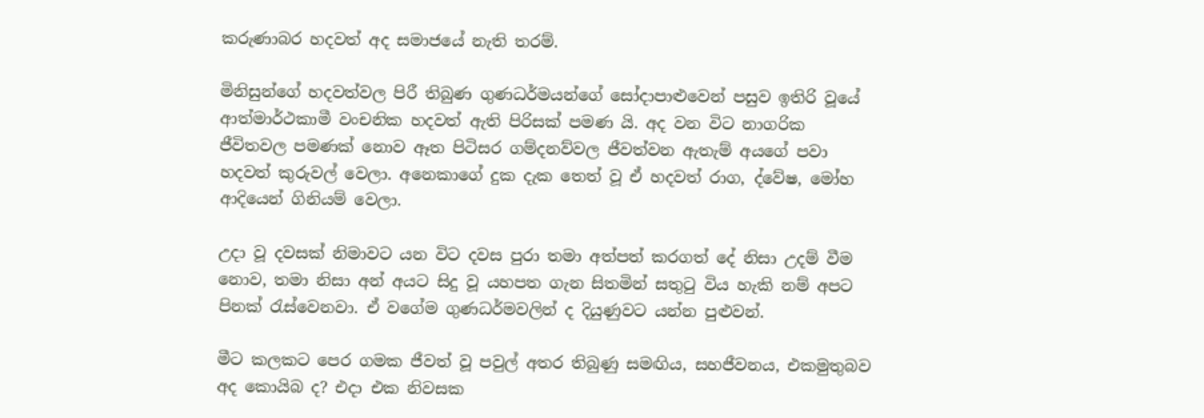කරුණාබර හදවත් අද සමාජයේ නැති තරම්.

මිනිසුන්ගේ හදවත්වල පිරී තිබුණ ගුණධර්මයන්ගේ සෝදාපාළුවෙන් පසුව ඉතිරි වූයේ ආත්මාර්ථකාමී වංචනික හදවත් ඇති පිරිසක් පමණ යි. අද වන විට නාගරික ජීවිතවල පමණක් නොව ඈත පිටිසර ගම්දනව්වල ජීවත්වන ඇතැම් අයගේ පවා හදවත් කුරුවල් වෙලා. අනෙකාගේ දුක දැක තෙත් වූ ඒ හදවත් රාග, ද්වේෂ, මෝහ ආදියෙන් ගිනියම් වෙලා.

උදා වූ දවසක් නිමාවට යන විට දවස පුරා තමා අත්පත් කරගත් දේ නිසා උදම් වීම නොව, තමා නිසා අන් අයට සිදු වූ යහපත ගැන සිතමින් සතුටු විය හැකි නම් අපට පිනක් රැස්වෙනවා. ඒ වගේම ගුණධර්මවලින් ද දියුණුවට යන්න පුළුවන්.

මීට කලකට පෙර ගමක ජීවත් වූ පවුල් අතර තිබුණු සමඟිය, සහජීවනය, එකමුතුබව අද කොයිබ ද? එදා එක නිවසක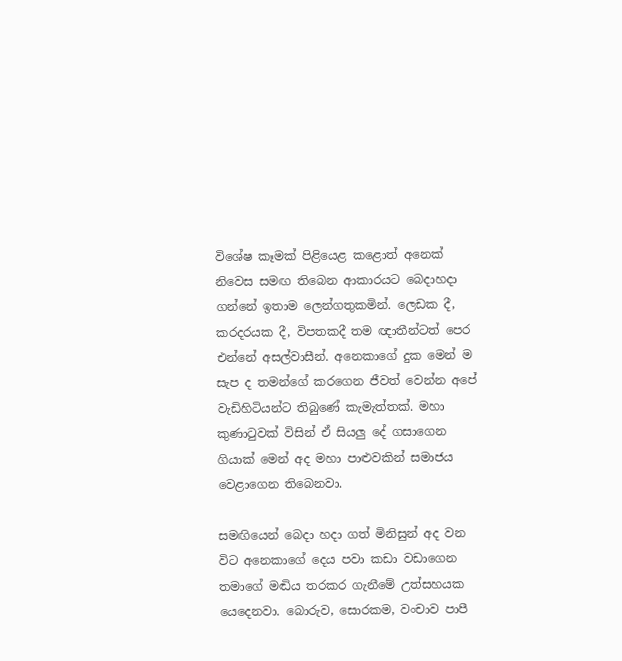විශේෂ කෑමක් පිළියෙළ කළොත් අනෙක් නිවෙස සමඟ තිබෙන ආකාරයට බෙදාහදා ගන්නේ ඉතාම ලෙන්ගතුකමින්. ලෙඩක දී, කරදරයක දී, විපතකදී තම ඥාතීන්ටත් පෙර එන්නේ අසල්වාසීන්. අනෙකාගේ දුක මෙන් ම සැප ද තමන්ගේ කරගෙන ජීවත් වෙන්න අපේ වැඩිහිටියන්ට තිබුණේ කැමැත්තක්. මහා කුණාටුවක් විසින් ඒ සියලු දේ ගසාගෙන ගියාක් මෙන් අද මහා පාළුවකින් සමාජය වෙළාගෙන තිබෙනවා.

සමඟියෙන් බෙදා හදා ගත් මිනිසුන් අද වන විට අනෙකාගේ දෙය පවා කඩා වඩාගෙන තමාගේ මඬිය තරකර ගැනීමේ උත්සහයක යෙදෙනවා. බොරුව, සොරකම, වංචාව පාපී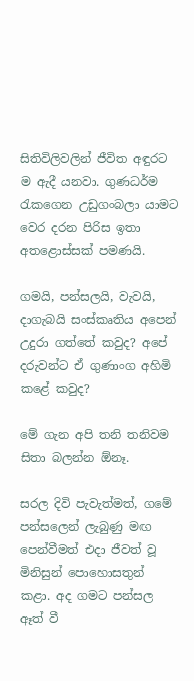සිතිවිලිවලින් ජීවිත අඳුරට ම ඇදී යනවා. ගුණධර්ම රැකගෙන උඩුගංබලා යාමට වෙර දරන පිරිස ඉතා අතළොස්සක් පමණයි.

ගමයි, පන්සලයි, වැවයි, දාගැබයි සංස්කෘතිය අපෙන් උදුරා ගත්තේ කවුද? අපේ දරුවන්ට ඒ ගුණාංග අහිමි කළේ කවුද?

මේ ගැන අපි තනි තනිවම සිතා බලන්න ඕනෑ.

සරල දිවි පැවැත්මත්, ගමේ පන්සලෙන් ලැබුණු මඟ පෙන්වීමත් එදා ජීවත් වූ මිනිසුන් පොහොසතුන් කළා. අද ගමට පන්සල ඈත් වී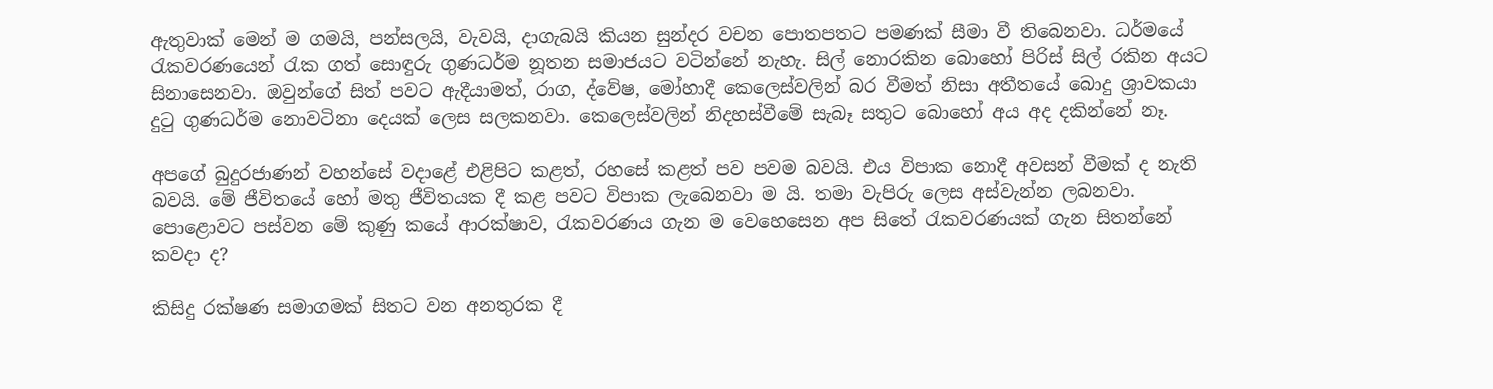ඇතුවාක් මෙන් ම ගමයි, පන්සලයි, වැවයි, දාගැබයි කියන සුන්දර වචන පොතපතට පමණක් සීමා වී තිබෙනවා. ධර්මයේ රැකවරණයෙන් රැක ගත් සොඳුරු ගුණධර්ම නූතන සමාජයට වටින්නේ නැහැ. සිල් නොරකින බොහෝ පිරිස් සිල් රකින අයට සිනාසෙනවා. ඔවුන්ගේ සිත් පවට ඇදීයාමත්, රාග, ද්වේෂ, මෝහාදී කෙලෙස්වලින් බර වීමත් නිසා අතීතයේ බොදු ශ්‍රාවකයා දුටු ගුණධර්ම නොවටිනා දෙයක් ලෙස සලකනවා. කෙලෙස්වලින් නිදහස්වීමේ සැබෑ සතුට බොහෝ අය අද දකින්නේ නෑ.

අපගේ බුදුරජාණන් වහන්සේ වදාළේ එළිපිට කළත්, රහසේ කළත් පව පවම බවයි. එය විපාක නොදී අවසන් වීමක් ද නැති බවයි. මේ ජීවිතයේ හෝ මතු ජීවිතයක දී කළ පවට විපාක ලැබෙනවා ම යි. තමා වැපිරු ලෙස අස්වැන්න ලබනවා. පොළොවට පස්වන මේ කුණු කයේ ආරක්ෂාව, රැකවරණය ගැන ම වෙහෙසෙන අප සිතේ රැකවරණයක් ගැන සිතන්නේ කවදා ද?

කිසිදු රක්ෂණ සමාගමක් සිතට වන අනතුරක දී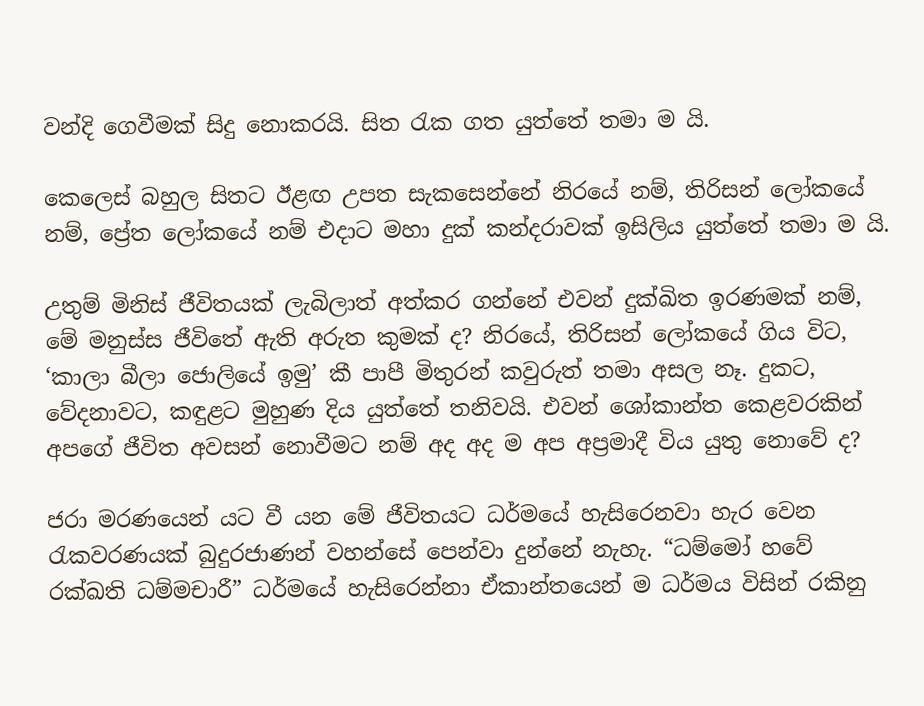වන්දි ගෙවීමක් සිදු නොකරයි. සිත රැක ගත යුත්තේ තමා ම යි.

කෙලෙස් බහුල සිතට ඊළඟ උපත සැකසෙන්නේ නිරයේ නම්, තිරිසන් ලෝකයේ නම්, ප්‍රේත ලෝකයේ නම් එදාට මහා දුක් කන්දරාවක් ඉසිලිය යුත්තේ තමා ම යි.

උතුම් මිනිස් ජීවිතයක් ලැබිලාත් අත්කර ගන්නේ එවන් දුක්ඛිත ඉරණමක් නම්, මේ මනුස්ස ජීවිතේ ඇති අරුත කුමක් ද? නිරයේ, තිරිසන් ලෝකයේ ගිය විට, ‘කාලා බීලා ජොලියේ ඉමු’ කී පාපී මිතුරන් කවුරුත් තමා අසල නෑ. දුකට, වේදනාවට, කඳුළට මුහුණ දිය යුත්තේ තනිවයි. එවන් ශෝකාන්ත කෙළවරකින් අපගේ ජීවිත අවසන් නොවීමට නම් අද අද ම අප අප්‍රමාදී විය යුතු නොවේ ද?

ජරා මරණයෙන් යට වී යන මේ ජීවිතයට ධර්මයේ හැසිරෙනවා හැර වෙන රැකවරණයක් බුදුරජාණන් වහන්සේ පෙන්වා දුන්නේ නැහැ. “ධම්මෝ හවේ රක්ඛති ධම්මචාරී” ධර්මයේ හැසිරෙන්නා ඒකාන්තයෙන් ම ධර්මය විසින් රකිනු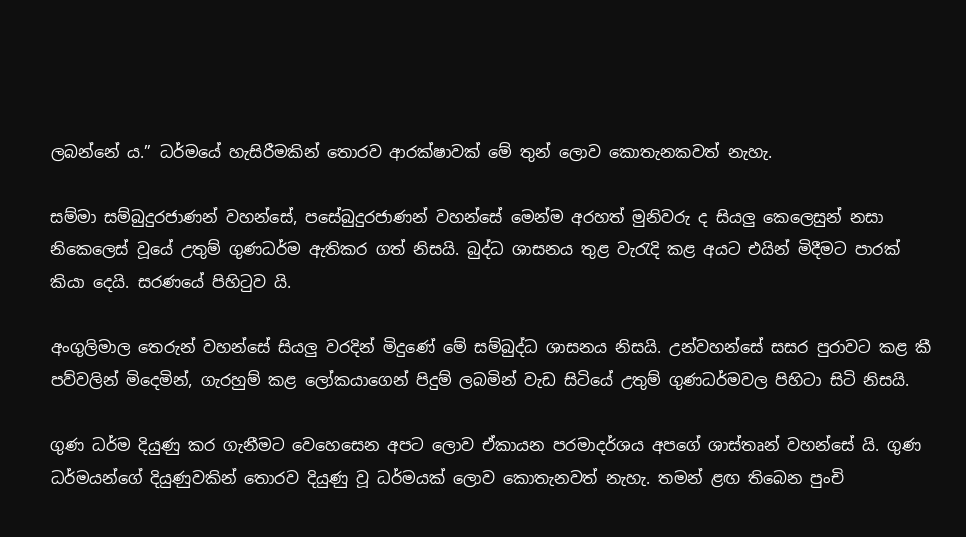ලබන්නේ ය.” ධර්මයේ හැසිරීමකින් තොරව ආරක්ෂාවක් මේ තුන් ලොව කොතැනකවත් නැහැ.

සම්මා සම්බුදුරජාණන් වහන්සේ, පසේබුදුරජාණන් වහන්සේ මෙන්ම අරහත් මුනිවරු ද සියලු කෙලෙසුන් නසා නිකෙලෙස් වූයේ උතුම් ගුණධර්ම ඇතිකර ගත් නිසයි. බුද්ධ ශාසනය තුළ වැරැදි කළ අයට එයින් මිදීමට පාරක් කියා දෙයි. සරණයේ පිහිටුව යි.

අංගුලිමාල තෙරුන් වහන්සේ සියලු වරදින් මිදුණේ මේ සම්බුද්ධ ශාසනය නිසයි. උන්වහන්සේ සසර පුරාවට කළ කී පව්වලින් මිදෙමින්, ගැරහුම් කළ ලෝකයාගෙන් පිදුම් ලබමින් වැඩ සිටියේ උතුම් ගුණධර්මවල පිහිටා සිටි නිසයි.

ගුණ ධර්ම දියුණු කර ගැනීමට වෙහෙසෙන අපට ලොව ඒකායන පරමාදර්ශය අපගේ ශාස්තෘන් වහන්සේ යි. ගුණ ධර්මයන්ගේ දියුණුවකින් තොරව දියුණු වූ ධර්මයක් ලොව කොතැනවත් නැහැ. තමන් ළඟ තිබෙන පුංචි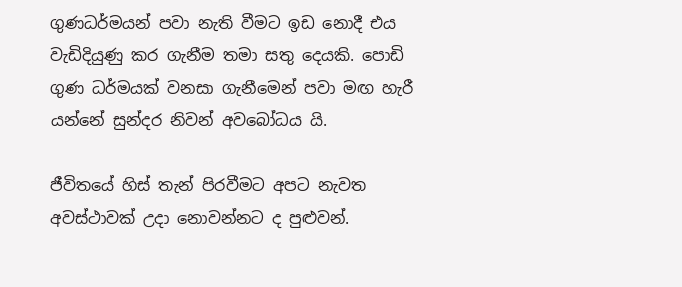ගුණධර්මයන් පවා නැති වීමට ඉඩ නොදී එය වැඩිදියුණු කර ගැනීම තමා සතු දෙයකි. පොඩි ගුණ ධර්මයක් වනසා ගැනීමෙන් පවා මඟ හැරී යන්නේ සුන්දර නිවන් අවබෝධය යි.

ජීවිතයේ හිස් තැන් පිරවීමට අපට නැවත අවස්ථාවක් උදා නොවන්නට ද පුළුවන්.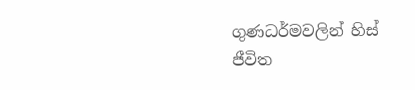ගුණධර්මවලින් හිස් ජීවිත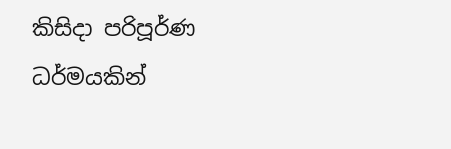කිසිදා පරිපූර්ණ ධර්මයකින්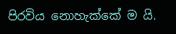පිරවිය නොහැක්කේ ම යි.